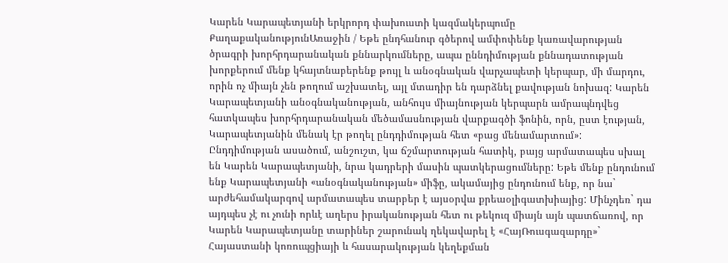Կարեն Կարապետյանի երկրորդ փախուստի կազմակերպումը
ՔաղաքականությունԱռաջին / Եթե ընդհանուր գծերով ամփոփենք կառավարության ծրագրի խորհրդարանական քննարկումները, ապա ըննդիմության քննադատության խորքերում մենք կհայտնաբերենք թույլ և անօգնական վարչապետի կերպար, մի մարդու, որին ոչ միայն չեն թողում աշխատել, այլ մտադիր են դարձնել քավության նոխազ: Կարեն Կարապետյանի անօգնականության, անհույս միայնության կերպարն ամրապնդվեց հատկապես խորհրդարանական մեծամասնության վարքագծի ֆոնին, որն, ըստ էության, Կարապետյանին մենակ էր թողել ընդդիմության հետ «բաց մենամարտում»:
Ընդդիմության ասածում, անշուշտ, կա ճշմարտության հատիկ, բայց արմատապես սխալ են Կարեն Կարապետյանի, նրա կադրերի մասին պատկերացումները: Եթե մենք ընդունում ենք Կարապետյանի «անօգնականության» միֆը, ակամայից ընդունում ենք, որ նա` արժեհամակարգով արմատապես տարբեր է այսօրվա քրեաօլիգատխիայից: Մինչդեռ` դա այդպես չէ ու չունի որևէ աղերս իրականության հետ ու թեկուզ միայն այն պատճառով, որ Կարեն Կարապետյանը տարիներ շարունակ ղեկավարել է «ՀայՌուսգազարդը»` Հայաստանի կոռուպցիայի և հասարակության կեղեքման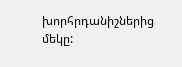խորհրդանիշներից մեկը: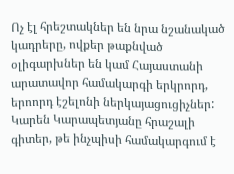Ոչ էլ հրեշտակներ են նրա նշանակած կադրերը, ովքեր թաքնված օլիգարխներ են կամ Հայաստանի արատավոր համակարգի երկրորդ, երոորդ էշելոնի ներկայացուցիչներ: Կարեն Կարապետյանը հրաշալի գիտեր, թե ինչպիսի համակարգում է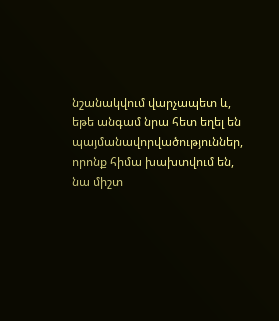նշանակվում վարչապետ և, եթե անգամ նրա հետ եղել են պայմանավորվածություններ, որոնք հիմա խախտվում են, նա միշտ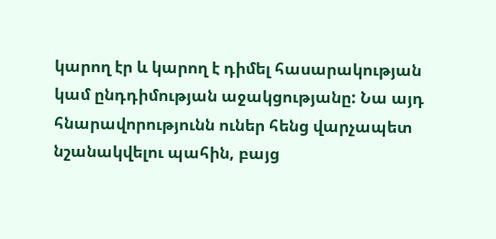կարող էր և կարող է դիմել հասարակության կամ ընդդիմության աջակցությանը: Նա այդ հնարավորությունն ուներ հենց վարչապետ նշանակվելու պահին, բայց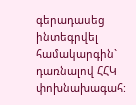գերադասեց ինտեգրվել համակարգին` դառնալով ՀՀԿ փոխնախագահ: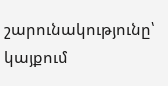շարունակությունը՝ կայքում